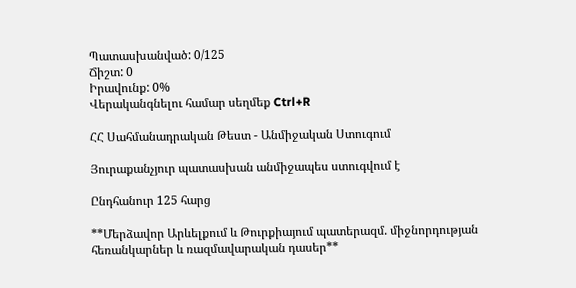Պատասխանված: 0/125
Ճիշտ: 0
Իրավունք: 0%
Վերականգնելու համար սեղմեք Ctrl+R

ՀՀ Սահմանադրական Թեստ - Անմիջական Ստուգում

Յուրաքանչյուր պատասխան անմիջապես ստուգվում է

Ընդհանուր 125 հարց

**Մերձավոր Արևելքում և Թուրքիայում պատերազմ. միջնորդության հեռանկարներ և ռազմավարական դասեր**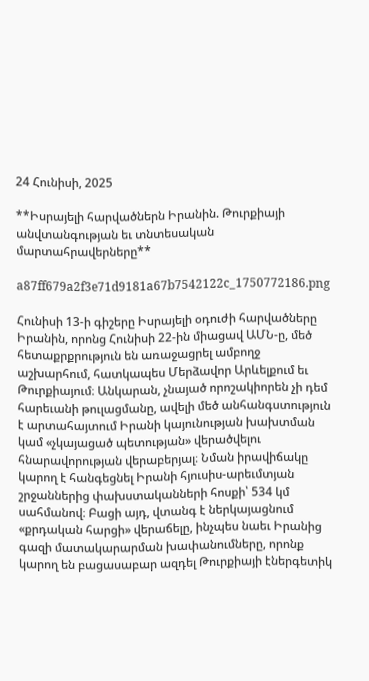24 Հունիսի, 2025

**Իսրայելի հարվածներն Իրանին. Թուրքիայի անվտանգության եւ տնտեսական մարտահրավերները**

a87ff679a2f3e71d9181a67b7542122c_1750772186.png

Հունիսի 13-ի գիշերը Իսրայելի օդուժի հարվածները Իրանին, որոնց Հունիսի 22-ին միացավ ԱՄՆ-ը, մեծ հետաքրքրություն են առաջացրել ամբողջ աշխարհում, հատկապես Մերձավոր Արևելքում եւ Թուրքիայում։ Անկարան, չնայած որոշակիորեն չի դեմ հարեւանի թուլացմանը, ավելի մեծ անհանգստություն է արտահայտում Իրանի կայունության խախտման կամ «չկայացած պետության» վերածվելու հնարավորության վերաբերյալ։ Նման իրավիճակը կարող է հանգեցնել Իրանի հյուսիս-արեւմտյան շրջաններից փախստականների հոսքի՝ 534 կմ սահմանով։ Բացի այդ, վտանգ է ներկայացնում «քրդական հարցի» վերաճելը, ինչպես նաեւ Իրանից գազի մատակարարման խափանումները, որոնք կարող են բացասաբար ազդել Թուրքիայի էներգետիկ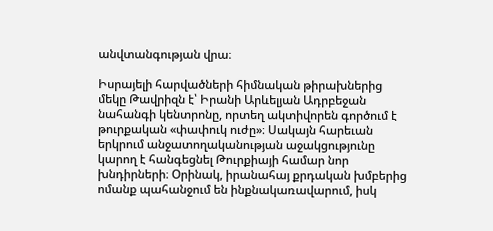անվտանգության վրա։

Իսրայելի հարվածների հիմնական թիրախներից մեկը Թավրիզն է՝ Իրանի Արևելյան Ադրբեջան նահանգի կենտրոնը, որտեղ ակտիվորեն գործում է թուրքական «փափուկ ուժը»։ Սակայն հարեւան երկրում անջատողականության աջակցությունը կարող է հանգեցնել Թուրքիայի համար նոր խնդիրների։ Օրինակ, իրանահայ քրդական խմբերից ոմանք պահանջում են ինքնակառավարում, իսկ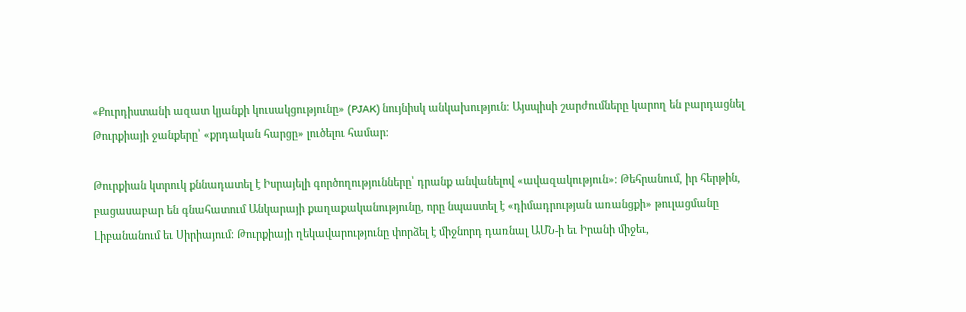«Քուրդիստանի ազատ կյանքի կուսակցությունը» (PJAK) նույնիսկ անկախություն։ Այսպիսի շարժումները կարող են բարդացնել Թուրքիայի ջանքերը՝ «քրդական հարցը» լուծելու համար։

Թուրքիան կտրուկ քննադատել է Իսրայելի գործողությունները՝ դրանք անվանելով «ավազակություն»։ Թեհրանում, իր հերթին, բացասաբար են գնահատում Անկարայի քաղաքականությունը, որը նպաստել է «դիմադրության առանցքի» թուլացմանը Լիբանանում եւ Սիրիայում։ Թուրքիայի ղեկավարությունը փորձել է միջնորդ դառնալ ԱՄՆ-ի եւ Իրանի միջեւ,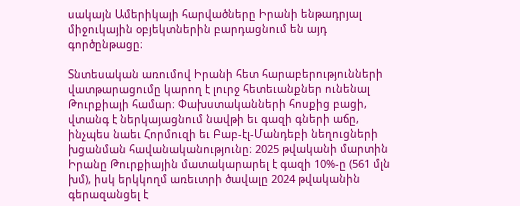սակայն Ամերիկայի հարվածները Իրանի ենթադրյալ միջուկային օբյեկտներին բարդացնում են այդ գործընթացը։

Տնտեսական առումով Իրանի հետ հարաբերությունների վատթարացումը կարող է լուրջ հետեւանքներ ունենալ Թուրքիայի համար։ Փախստականների հոսքից բացի, վտանգ է ներկայացնում նավթի եւ գազի գների աճը, ինչպես նաեւ Հորմուզի եւ Բաբ-էլ-Մանդեբի նեղուցների խցանման հավանականությունը։ 2025 թվականի մարտին Իրանը Թուրքիային մատակարարել է գազի 10%-ը (561 մլն խմ), իսկ երկկողմ առեւտրի ծավալը 2024 թվականին գերազանցել է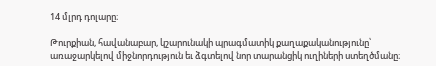14 մլրդ դոլարը։

Թուրքիան, հավանաբար, կշարունակի պրագմատիկ քաղաքականությունը՝ առաջարկելով միջնորդություն եւ ձգտելով նոր տարանցիկ ուղիների ստեղծմանը։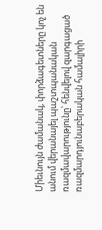Միեւնույն ժամանակ, փորձագետները կոչ են անում վերանայել պաշտպանական ռազմավարությունը՝ հենվելով զարգացած ռազմարդյունաբերական համալիրի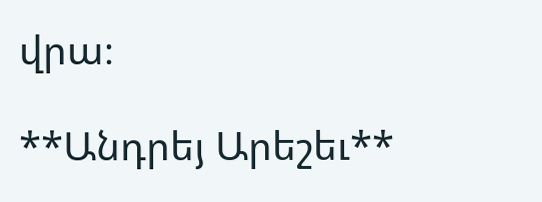վրա։

**Անդրեյ Արեշեւ**